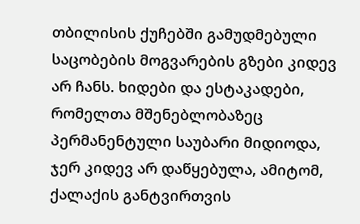თბილისის ქუჩებში გამუდმებული საცობების მოგვარების გზები კიდევ არ ჩანს. ხიდები და ესტაკადები, რომელთა მშენებლობაზეც პერმანენტული საუბარი მიდიოდა, ჯერ კიდევ არ დაწყებულა, ამიტომ, ქალაქის განტვირთვის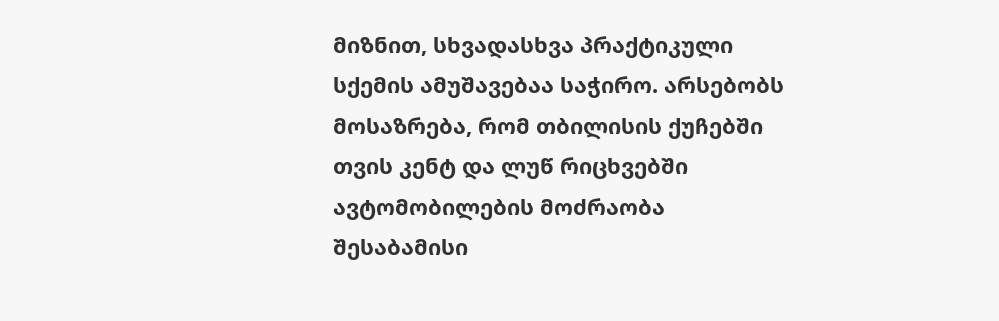მიზნით, სხვადასხვა პრაქტიკული სქემის ამუშავებაა საჭირო. არსებობს მოსაზრება, რომ თბილისის ქუჩებში თვის კენტ და ლუწ რიცხვებში ავტომობილების მოძრაობა შესაბამისი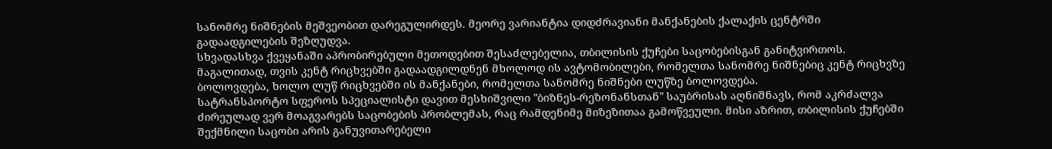სანომრე ნიშნების მეშვეობით დარეგულირდეს. მეორე ვარიანტია დიდძრავიანი მანქანების ქალაქის ცენტრში გადაადგილების შეზღუდვა.
სხვადასხვა ქვეყანაში აპრობირებული მეთოდებით შესაძლებელია, თბილისის ქუჩები საცობებისგან განიტვირთოს. მაგალითად, თვის კენტ რიცხვებში გადაადგილდნენ მხოლოდ ის ავტომობილები, რომელთა სანომრე ნიშნებიც კენტ რიცხვზე ბოლოვდება, ხოლო ლუწ რიცხვებში ის მანქანები, რომელთა სანომრე ნიშნები ლუწზე ბოლოვდება.
სატრანსპორტო სფეროს სპეციალისტი დავით მესხიშვილი "ბიზნეს-რეზონანსთან" საუბრისას აღნიშნავს, რომ აკრძალვა ძირეულად ვერ მოაგვარებს საცობების პრობლემას, რაც რამდენიმე მიზეზითაა გამოწვეული. მისი აზრით, თბილისის ქუჩებში შექმნილი საცობი არის განუვითარებელი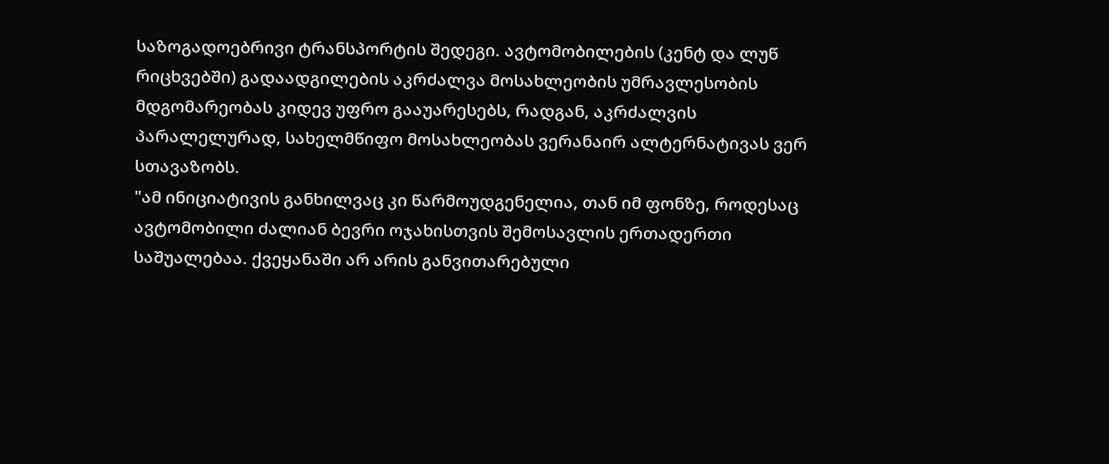საზოგადოებრივი ტრანსპორტის შედეგი. ავტომობილების (კენტ და ლუწ რიცხვებში) გადაადგილების აკრძალვა მოსახლეობის უმრავლესობის მდგომარეობას კიდევ უფრო გააუარესებს, რადგან, აკრძალვის პარალელურად, სახელმწიფო მოსახლეობას ვერანაირ ალტერნატივას ვერ სთავაზობს.
"ამ ინიციატივის განხილვაც კი წარმოუდგენელია, თან იმ ფონზე, როდესაც ავტომობილი ძალიან ბევრი ოჯახისთვის შემოსავლის ერთადერთი საშუალებაა. ქვეყანაში არ არის განვითარებული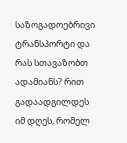საზოგადოებრივი ტრანსპორტი და რას სთავაზობთ ადამიანს? რით გადაადგილდეს იმ დღეს, რომელ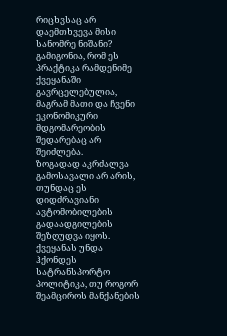რიცხვსაც არ დაემთხვევა მისი სანომრე ნიშანი? გამიგონია, რომ ეს პრაქტიკა რამდენიმე ქვეყანაში გავრცელებულია, მაგრამ მათი და ჩვენი ეკონომიკური მდგომარეობის შედარებაც არ შეიძლება.
ზოგადად აკრძალვა გამოსავალი არ არის, თუნდაც ეს დიდძრავიანი ავტომობილების გადაადგილების შეზღუდვა იყოს. ქვეყანას უნდა ჰქონდეს სატრანსპორტო პოლიტიკა, თუ როგორ შეამციროს მანქანების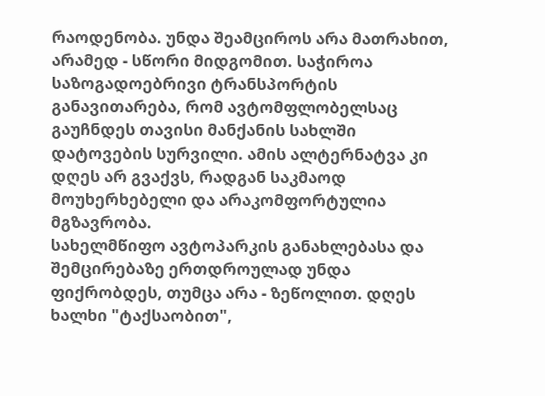რაოდენობა. უნდა შეამციროს არა მათრახით, არამედ - სწორი მიდგომით. საჭიროა საზოგადოებრივი ტრანსპორტის განავითარება, რომ ავტომფლობელსაც გაუჩნდეს თავისი მანქანის სახლში დატოვების სურვილი. ამის ალტერნატვა კი დღეს არ გვაქვს, რადგან საკმაოდ მოუხერხებელი და არაკომფორტულია მგზავრობა.
სახელმწიფო ავტოპარკის განახლებასა და შემცირებაზე ერთდროულად უნდა ფიქრობდეს, თუმცა არა - ზეწოლით. დღეს ხალხი "ტაქსაობით",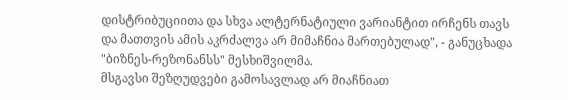დისტრიბუციითა და სხვა ალტერნატიული ვარიანტით ირჩენს თავს და მათთვის ამის აკრძალვა არ მიმაჩნია მართებულად", - განუცხადა "ბიზნეს-რეზონანსს" მესხიშვილმა.
მსგავსი შეზღუდვები გამოსავლად არ მიაჩნიათ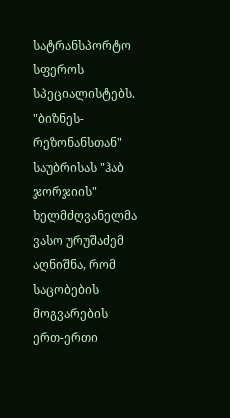სატრანსპორტო სფეროს სპეციალისტებს. "ბიზნეს-რეზონანსთან" საუბრისას "ჰაბ ჯორჯიის" ხელმძღვანელმა ვასო ურუშაძემ აღნიშნა, რომ საცობების მოგვარების ერთ-ერთი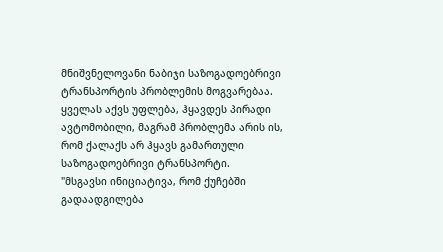მნიშვნელოვანი ნაბიჯი საზოგადოებრივი ტრანსპორტის პრობლემის მოგვარებაა. ყველას აქვს უფლება, ჰყავდეს პირადი ავტომობილი, მაგრამ პრობლემა არის ის, რომ ქალაქს არ ჰყავს გამართული საზოგადოებრივი ტრანსპორტი.
"მსგავსი ინიციატივა, რომ ქუჩებში გადაადგილება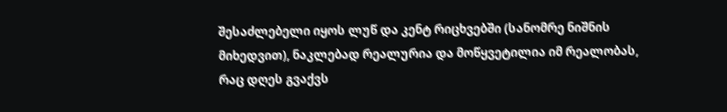შესაძლებელი იყოს ლუწ და კენტ რიცხვებში (სანომრე ნიშნის მიხედვით), ნაკლებად რეალურია და მოწყვეტილია იმ რეალობას, რაც დღეს გვაქვს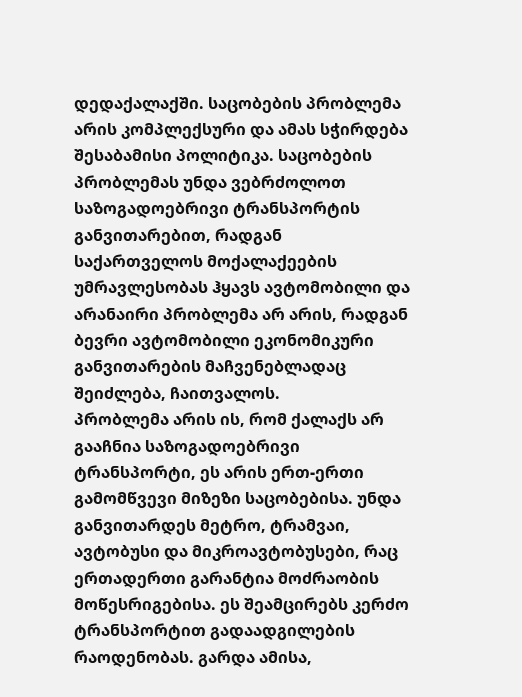დედაქალაქში. საცობების პრობლემა არის კომპლექსური და ამას სჭირდება შესაბამისი პოლიტიკა. საცობების პრობლემას უნდა ვებრძოლოთ საზოგადოებრივი ტრანსპორტის განვითარებით, რადგან საქართველოს მოქალაქეების უმრავლესობას ჰყავს ავტომობილი და არანაირი პრობლემა არ არის, რადგან ბევრი ავტომობილი ეკონომიკური განვითარების მაჩვენებლადაც შეიძლება, ჩაითვალოს.
პრობლემა არის ის, რომ ქალაქს არ გააჩნია საზოგადოებრივი ტრანსპორტი, ეს არის ერთ-ერთი გამომწვევი მიზეზი საცობებისა. უნდა განვითარდეს მეტრო, ტრამვაი, ავტობუსი და მიკროავტობუსები, რაც ერთადერთი გარანტია მოძრაობის მოწესრიგებისა. ეს შეამცირებს კერძო ტრანსპორტით გადაადგილების რაოდენობას. გარდა ამისა,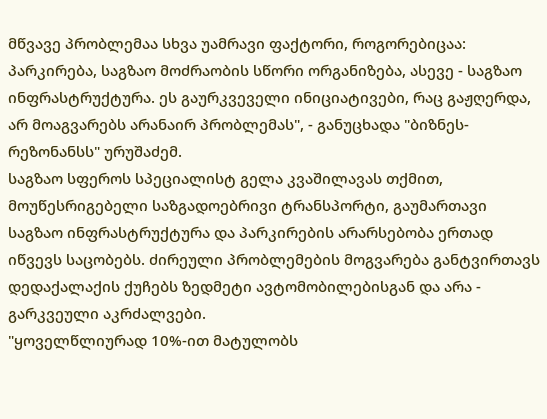მწვავე პრობლემაა სხვა უამრავი ფაქტორი, როგორებიცაა: პარკირება, საგზაო მოძრაობის სწორი ორგანიზება, ასევე - საგზაო ინფრასტრუქტურა. ეს გაურკვეველი ინიციატივები, რაც გაჟღერდა, არ მოაგვარებს არანაირ პრობლემას", - განუცხადა "ბიზნეს-რეზონანსს" ურუშაძემ.
საგზაო სფეროს სპეციალისტ გელა კვაშილავას თქმით, მოუწესრიგებელი საზგადოებრივი ტრანსპორტი, გაუმართავი საგზაო ინფრასტრუქტურა და პარკირების არარსებობა ერთად იწვევს საცობებს. ძირეული პრობლემების მოგვარება განტვირთავს დედაქალაქის ქუჩებს ზედმეტი ავტომობილებისგან და არა - გარკვეული აკრძალვები.
"ყოველწლიურად 10%-ით მატულობს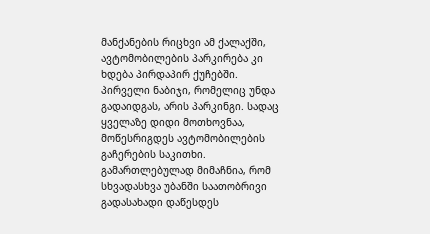მანქანების რიცხვი ამ ქალაქში, ავტომობილების პარკირება კი ხდება პირდაპირ ქუჩებში. პირველი ნაბიჯი, რომელიც უნდა გადაიდგას, არის პარკინგი. სადაც ყველაზე დიდი მოთხოვნაა, მოწესრიგდეს ავტომობილების გაჩერების საკითხი.
გამართლებულად მიმაჩნია, რომ სხვადასხვა უბანში საათობრივი გადასახადი დაწესდეს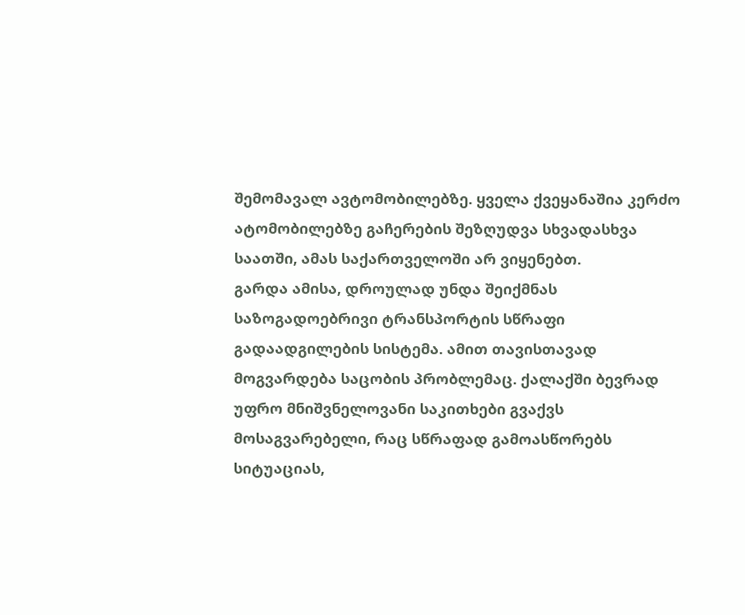შემომავალ ავტომობილებზე. ყველა ქვეყანაშია კერძო ატომობილებზე გაჩერების შეზღუდვა სხვადასხვა საათში, ამას საქართველოში არ ვიყენებთ.
გარდა ამისა, დროულად უნდა შეიქმნას საზოგადოებრივი ტრანსპორტის სწრაფი გადაადგილების სისტემა. ამით თავისთავად მოგვარდება საცობის პრობლემაც. ქალაქში ბევრად უფრო მნიშვნელოვანი საკითხები გვაქვს მოსაგვარებელი, რაც სწრაფად გამოასწორებს სიტუაციას,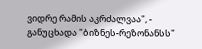ვიდრე რამის აკრძალვაა", - განუცხადა "ბიზნეს-რეზონანსს"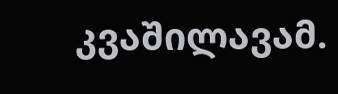კვაშილავამ.